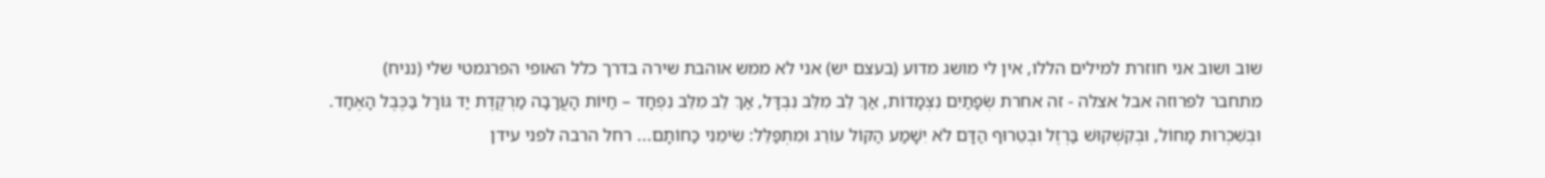שוב ושוב אני חוזרת למילים הללו, אין לי מושג מדוע (בעצם יש) אני לא ממש אוהבת שירה בדרך כלל האופי הפרגמטי שלי (נניח) מתחבר לפרוזה אבל אצלה - זה אחרת שְׂפָתַיִם נִצְמָדוֹת, אַךְ לֵב מִלֵּב נִבְדָּל, אַךְ לֵב מִלֵּב נִפְחָד – חַיּוֹת הָעֲרָבָה מַרְקֶדֶת יַד גּוֹרָל בַּכֶּבֶל הָאֶחָד. וּבְשִׁכְרוּת מָחוֹל, וּבְקִשְׁקוּשׁ בַּרְזֶל וּבְטֵרוּף הַדָּם לֹא יִשָׁמַע הַקּוֹל עוֹרֵג וּמִתְפַּלֵּל: שִׂימֵנִי כַּחוֹתָם... רחל הרבה לפני עידן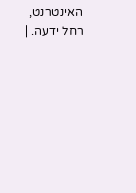האינטרנט, רחל ידעה. |